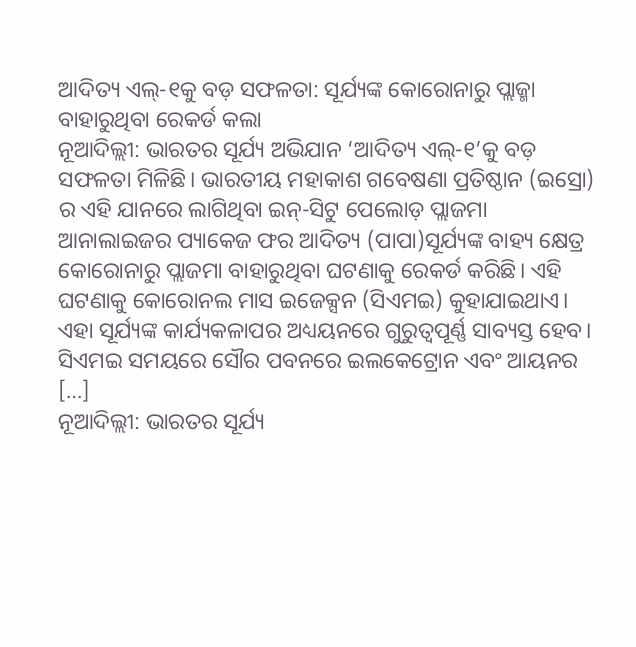ଆଦିତ୍ୟ ଏଲ୍-୧କୁ ବଡ଼ ସଫଳତା: ସୂର୍ଯ୍ୟଙ୍କ କୋରୋନାରୁ ପ୍ଲାଜ୍ମା ବାହାରୁଥିବା ରେକର୍ଡ କଲା
ନୂଆଦିଲ୍ଲୀ: ଭାରତର ସୂର୍ଯ୍ୟ ଅଭିଯାନ ‘ଆଦିତ୍ୟ ଏଲ୍-୧’କୁ ବଡ଼ ସଫଳତା ମିଳିଛି। ଭାରତୀୟ ମହାକାଶ ଗବେଷଣା ପ୍ରତିଷ୍ଠାନ (ଇସ୍ରୋ) ର ଏହି ଯାନରେ ଲାଗିଥିବା ଇନ୍-ସିଟୁ ପେଲୋଡ଼ ପ୍ଲାଜମା ଆନାଲାଇଜର ପ୍ୟାକେଜ ଫର ଆଦିତ୍ୟ (ପାପା)ସୂର୍ଯ୍ୟଙ୍କ ବାହ୍ୟ କ୍ଷେତ୍ର କୋରୋନାରୁ ପ୍ଲାଜମା ବାହାରୁଥିବା ଘଟଣାକୁ ରେକର୍ଡ କରିଛି। ଏହି ଘଟଣାକୁ କୋରୋନଲ ମାସ ଇଜେକ୍ସନ (ସିଏମଇ) କୁହାଯାଇଥାଏ। ଏହା ସୂର୍ଯ୍ୟଙ୍କ କାର୍ଯ୍ୟକଳାପର ଅଧ୍ୟୟନରେ ଗୁରୁତ୍ବପୂର୍ଣ୍ଣ ସାବ୍ୟସ୍ତ ହେବ। ସିଏମଇ ସମୟରେ ସୌର ପବନରେ ଇଲକେଟ୍ରୋନ ଏବଂ ଆୟନର […]
ନୂଆଦିଲ୍ଲୀ: ଭାରତର ସୂର୍ଯ୍ୟ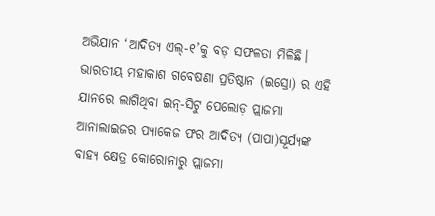ଅଭିଯାନ ‘ଆଦିତ୍ୟ ଏଲ୍-୧’କୁ ବଡ଼ ସଫଳତା ମିଳିଛି। ଭାରତୀୟ ମହାକାଶ ଗବେଷଣା ପ୍ରତିଷ୍ଠାନ (ଇସ୍ରୋ) ର ଏହି ଯାନରେ ଲାଗିଥିବା ଇନ୍-ସିଟୁ ପେଲୋଡ଼ ପ୍ଲାଜମା ଆନାଲାଇଜର ପ୍ୟାକେଜ ଫର ଆଦିତ୍ୟ (ପାପା)ସୂର୍ଯ୍ୟଙ୍କ ବାହ୍ୟ କ୍ଷେତ୍ର କୋରୋନାରୁ ପ୍ଲାଜମା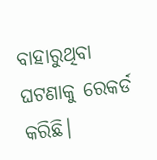ବାହାରୁଥିବା ଘଟଣାକୁ ରେକର୍ଡ କରିଛି।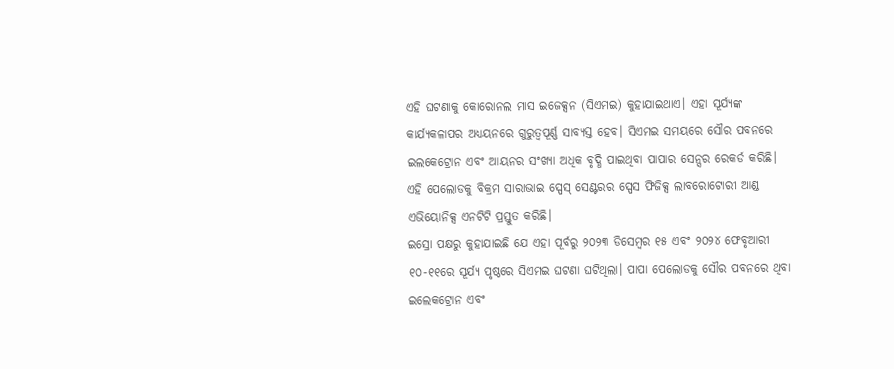ଏହି ଘଟଣାକୁ କୋରୋନଲ ମାସ ଇଜେକ୍ସନ (ସିଏମଇ) କୁହାଯାଇଥାଏ। ଏହା ସୂର୍ଯ୍ୟଙ୍କ କାର୍ଯ୍ୟକଳାପର ଅଧ୍ୟୟନରେ ଗୁରୁତ୍ବପୂର୍ଣ୍ଣ ସାବ୍ୟସ୍ତ ହେବ। ସିଏମଇ ସମୟରେ ସୌର ପବନରେ ଇଲକେଟ୍ରୋନ ଏବଂ ଆୟନର ସଂଖ୍ୟା ଅଧିକ ବୃଦ୍ଧି ପାଇଥିବା ପାପାର ସେନ୍ସର ରେକର୍ଡ କରିଛି। ଏହି ପେଲୋଡକୁ ବିକ୍ରମ ସାରାଭାଇ ସ୍ପେସ୍ ସେଣ୍ଟରର ସ୍ପେସ ଫିଜିକ୍ସ ଲାବରୋଟୋରୀ ଆଣ୍ଡ ଏଭିୟୋନିକ୍ସ ଏନଟିଟି ପ୍ରସ୍ତୁତ କରିଛି।
ଇସ୍ରୋ ପକ୍ଷରୁ କୁହାଯାଇଛି ଯେ ଏହା ପୂର୍ବରୁ ୨୦୨୩ ଡିସେମ୍ବର ୧୫ ଏବଂ ୨୦୨୪ ଫେବୃଆରୀ ୧୦-୧୧ରେ ସୂର୍ଯ୍ୟ ପୃଷ୍ଠରେ ସିଏମଇ ଘଟଣା ଘଟିଥିଲା। ପାପା ପେଲୋଡକୁ ସୌର ପବନରେ ଥିବା ଇଲେକଟ୍ରୋନ ଏବଂ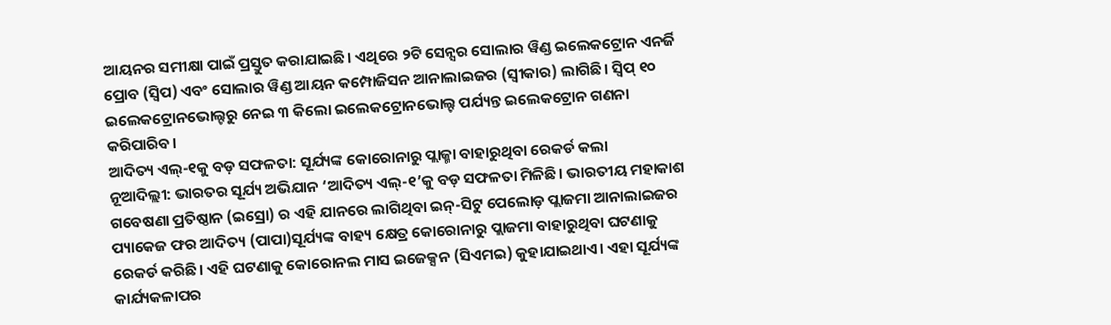ଆୟନର ସମୀକ୍ଷା ପାଇଁ ପ୍ରସ୍ତୁତ କରାଯାଇଛି। ଏଥିରେ ୨ଟି ସେନ୍ସର ସୋଲାର ୱିଣ୍ଡ ଇଲେକଟ୍ରୋନ ଏନର୍ଜି ପ୍ରୋବ (ସ୍ବିପ) ଏବଂ ସୋଲାର ୱିଣ୍ଡ ଆୟନ କମ୍ପୋଜିସନ ଆନାଲାଇଜର (ସ୍ବୀକାର) ଲାଗିଛି। ସ୍ବିପ୍ ୧୦ ଇଲେକଟ୍ରୋନଭୋଲ୍ଟରୁ ନେଇ ୩ କିଲୋ ଇଲେକଟ୍ରୋନଭୋଲ୍ଟ ପର୍ଯ୍ୟନ୍ତ ଇଲେକଟ୍ରୋନ ଗଣନା କରିପାରିବ।
ଆଦିତ୍ୟ ଏଲ୍-୧କୁ ବଡ଼ ସଫଳତା: ସୂର୍ଯ୍ୟଙ୍କ କୋରୋନାରୁ ପ୍ଲାଜ୍ମା ବାହାରୁଥିବା ରେକର୍ଡ କଲା
ନୂଆଦିଲ୍ଲୀ: ଭାରତର ସୂର୍ଯ୍ୟ ଅଭିଯାନ ‘ଆଦିତ୍ୟ ଏଲ୍-୧’କୁ ବଡ଼ ସଫଳତା ମିଳିଛି। ଭାରତୀୟ ମହାକାଶ ଗବେଷଣା ପ୍ରତିଷ୍ଠାନ (ଇସ୍ରୋ) ର ଏହି ଯାନରେ ଲାଗିଥିବା ଇନ୍-ସିଟୁ ପେଲୋଡ଼ ପ୍ଲାଜମା ଆନାଲାଇଜର ପ୍ୟାକେଜ ଫର ଆଦିତ୍ୟ (ପାପା)ସୂର୍ଯ୍ୟଙ୍କ ବାହ୍ୟ କ୍ଷେତ୍ର କୋରୋନାରୁ ପ୍ଲାଜମା ବାହାରୁଥିବା ଘଟଣାକୁ ରେକର୍ଡ କରିଛି। ଏହି ଘଟଣାକୁ କୋରୋନଲ ମାସ ଇଜେକ୍ସନ (ସିଏମଇ) କୁହାଯାଇଥାଏ। ଏହା ସୂର୍ଯ୍ୟଙ୍କ କାର୍ଯ୍ୟକଳାପର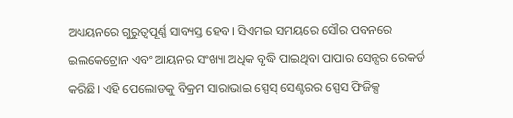ଅଧ୍ୟୟନରେ ଗୁରୁତ୍ବପୂର୍ଣ୍ଣ ସାବ୍ୟସ୍ତ ହେବ। ସିଏମଇ ସମୟରେ ସୌର ପବନରେ ଇଲକେଟ୍ରୋନ ଏବଂ ଆୟନର ସଂଖ୍ୟା ଅଧିକ ବୃଦ୍ଧି ପାଇଥିବା ପାପାର ସେନ୍ସର ରେକର୍ଡ କରିଛି। ଏହି ପେଲୋଡକୁ ବିକ୍ରମ ସାରାଭାଇ ସ୍ପେସ୍ ସେଣ୍ଟରର ସ୍ପେସ ଫିଜିକ୍ସ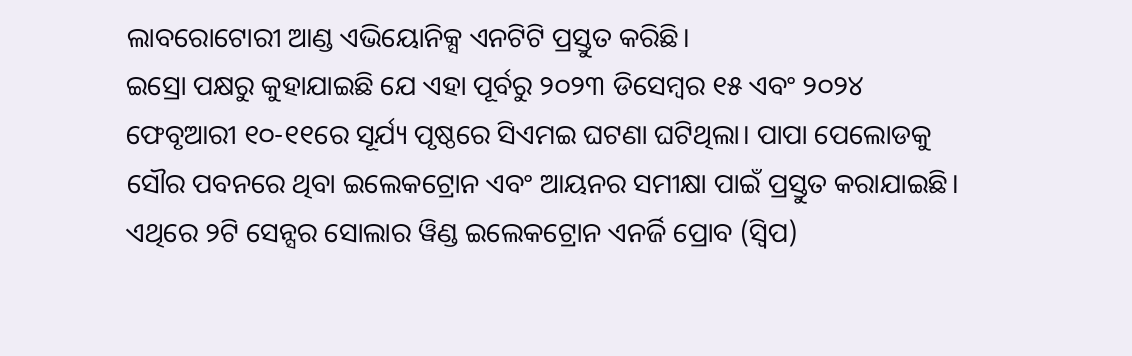ଲାବରୋଟୋରୀ ଆଣ୍ଡ ଏଭିୟୋନିକ୍ସ ଏନଟିଟି ପ୍ରସ୍ତୁତ କରିଛି।
ଇସ୍ରୋ ପକ୍ଷରୁ କୁହାଯାଇଛି ଯେ ଏହା ପୂର୍ବରୁ ୨୦୨୩ ଡିସେମ୍ବର ୧୫ ଏବଂ ୨୦୨୪ ଫେବୃଆରୀ ୧୦-୧୧ରେ ସୂର୍ଯ୍ୟ ପୃଷ୍ଠରେ ସିଏମଇ ଘଟଣା ଘଟିଥିଲା। ପାପା ପେଲୋଡକୁ ସୌର ପବନରେ ଥିବା ଇଲେକଟ୍ରୋନ ଏବଂ ଆୟନର ସମୀକ୍ଷା ପାଇଁ ପ୍ରସ୍ତୁତ କରାଯାଇଛି। ଏଥିରେ ୨ଟି ସେନ୍ସର ସୋଲାର ୱିଣ୍ଡ ଇଲେକଟ୍ରୋନ ଏନର୍ଜି ପ୍ରୋବ (ସ୍ବିପ)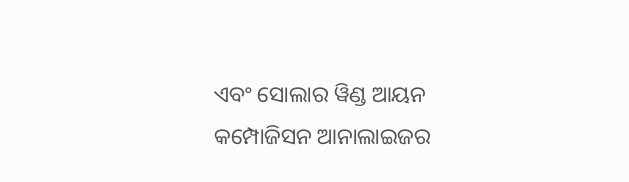ଏବଂ ସୋଲାର ୱିଣ୍ଡ ଆୟନ କମ୍ପୋଜିସନ ଆନାଲାଇଜର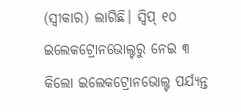(ସ୍ବୀକାର) ଲାଗିଛି। ସ୍ବିପ୍ ୧୦ ଇଲେକଟ୍ରୋନଭୋଲ୍ଟରୁ ନେଇ ୩ କିଲୋ ଇଲେକଟ୍ରୋନଭୋଲ୍ଟ ପର୍ଯ୍ୟନ୍ତ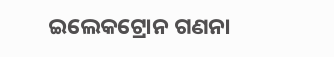ଇଲେକଟ୍ରୋନ ଗଣନା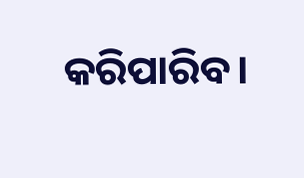କରିପାରିବ।